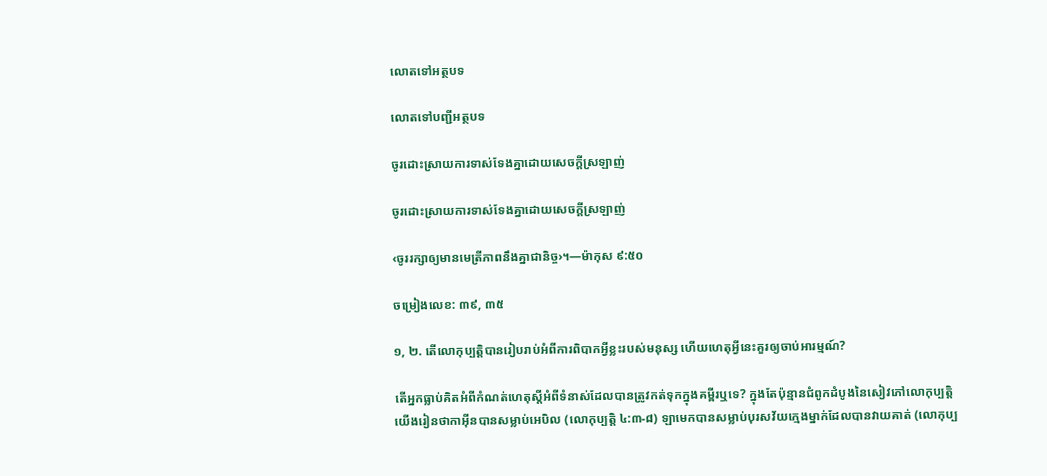លោតទៅអត្ថបទ

លោតទៅបញ្ជីអត្ថបទ

ចូរដោះស្រាយការទាស់ទែងគ្នាដោយសេចក្ដីស្រឡាញ់

ចូរដោះស្រាយការទាស់ទែងគ្នាដោយសេចក្ដីស្រឡាញ់

‹ចូររក្សាឲ្យមានមេត្រីភាពនឹងគ្នាជានិច្ច›។—ម៉ាកុស ៩:៥០

ចម្រៀងលេខ: ៣៩, ៣៥

១, ២. តើលោកុប្បត្ដិបានរៀបរាប់អំពីការពិបាកអ្វីខ្លះរបស់មនុស្ស ហើយហេតុអ្វីនេះគួរឲ្យចាប់អារម្មណ៍?

តើអ្នកធ្លាប់គិតអំពីកំណត់ហេតុស្ដីអំពីទំនាស់ដែលបានត្រូវកត់ទុកក្នុងគម្ពីរឬទេ? ក្នុងតែប៉ុន្មានជំពូកដំបូងនៃសៀវភៅលោកុប្បត្ដិ យើងរៀនថាកាអ៊ីនបានសម្លាប់អេបិល (លោកុប្បត្ដិ ៤:៣-៨) ឡាមេកបានសម្លាប់បុរសវ័យក្មេងម្នាក់ដែលបានវាយគាត់ (លោកុប្ប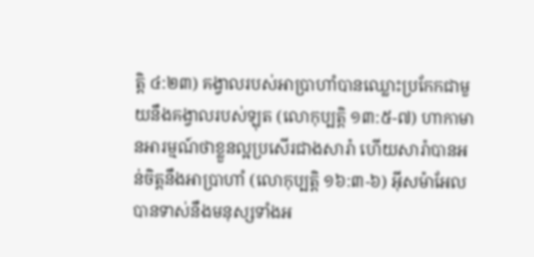ត្ដិ ៤:២៣) គង្វាលរបស់អាប្រាហាំបានឈ្លោះប្រកែកជាមួយនឹងគង្វាលរបស់ឡុត (លោកុប្បត្ដិ ១៣:៥-៧) ហាកាមានអារម្មណ៍ថាខ្លួនល្អប្រសើរជាងសារ៉ា ហើយសារ៉ាបានអន់ចិត្ដនឹងអាប្រាហាំ (លោកុប្បត្ដិ ១៦:៣-៦) អ៊ីសម៉ាអែលបានទាស់នឹងមនុស្សទាំងអ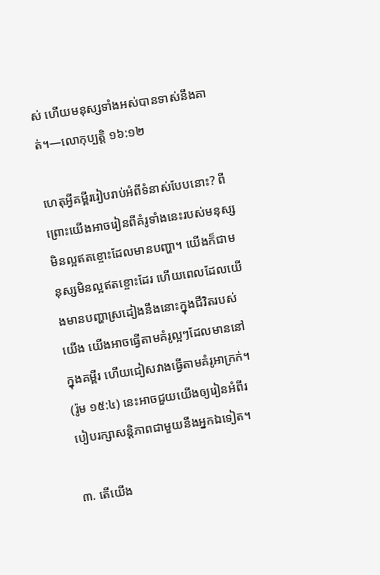ស់ ហើយមនុស្សទាំងអស់បានទាស់នឹងគាត់។—លោកុប្បត្ដិ ១៦:១២

ហេតុអ្វីគម្ពីររៀបរាប់អំពីទំនាស់បែបនោះ? ពីព្រោះយើងអាចរៀនពីគំរូទាំងនេះរបស់មនុស្សមិនល្អឥតខ្ចោះដែលមានបញ្ហា។ យើងក៏ជាមនុស្សមិនល្អឥតខ្ចោះដែរ ហើយពេលដែលយើងមានបញ្ហាស្រដៀងនឹងនោះក្នុងជីវិតរបស់យើង យើងអាចធ្វើតាមគំរូល្អៗដែលមាននៅក្នុងគម្ពីរ ហើយជៀសវាងធ្វើតាមគំរូអាក្រក់។ (រ៉ូម ១៥:៤) នេះអាចជួយយើងឲ្យរៀនអំពីរបៀបរក្សាសន្ដិភាពជាមួយនឹងអ្នកឯទៀត។

៣. តើយើង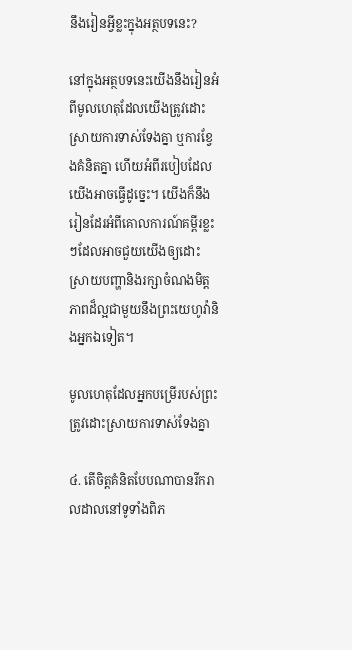នឹងរៀនអ្វីខ្លះក្នុងអត្ថបទនេះ?

នៅក្នុងអត្ថបទនេះយើងនឹងរៀនអំពីមូលហេតុដែលយើងត្រូវដោះស្រាយការទាស់ទែងគ្នា ឬការខ្វែងគំនិតគ្នា ហើយអំពីរបៀបដែលយើងអាចធ្វើដូច្នេះ។ យើងក៏នឹងរៀនដែរអំពីគោលការណ៍គម្ពីរខ្លះៗដែលអាចជួយយើងឲ្យដោះស្រាយបញ្ហានិងរក្សាចំណងមិត្ដភាពដ៏ល្អជាមួយនឹងព្រះយេហូវ៉ានិងអ្នកឯទៀត។

មូលហេតុដែលអ្នកបម្រើរបស់ព្រះត្រូវដោះស្រាយការទាស់ទែងគ្នា

៤. តើចិត្ដគំនិតបែបណាបានរីករាលដាលនៅទូទាំងពិភ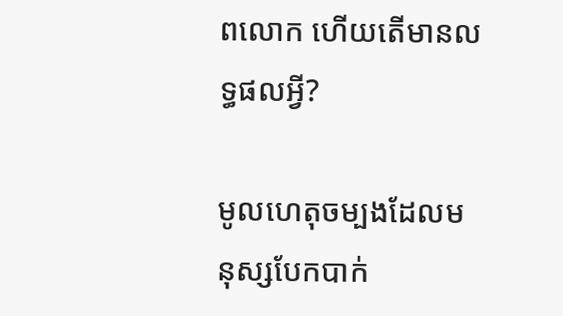ពលោក ហើយតើមានលទ្ធផលអ្វី?

មូលហេតុចម្បងដែលមនុស្សបែកបាក់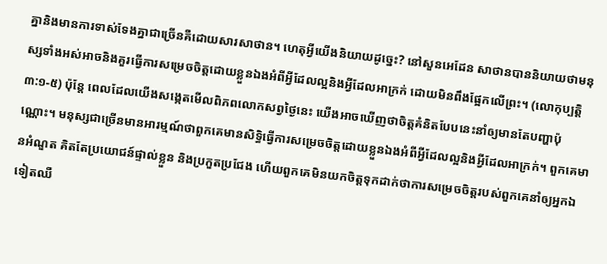គ្នានិងមានការទាស់ទែងគ្នាជាច្រើនគឺដោយសារសាថាន។ ហេតុអ្វីយើងនិយាយដូច្នេះ? នៅសួនអេដែន សាថានបាននិយាយថាមនុស្សទាំងអស់អាចនិងគួរធ្វើការសម្រេចចិត្ដដោយខ្លួនឯងអំពីអ្វីដែលល្អនិងអ្វីដែលអាក្រក់ ដោយមិនពឹងផ្អែកលើព្រះ។ (លោកុប្បត្ដិ ៣:១-៥) ប៉ុន្ដែ ពេលដែលយើងសង្កេតមើលពិភពលោកសព្វថ្ងៃនេះ យើងអាចឃើញថាចិត្ដគំនិតបែបនេះនាំឲ្យមានតែបញ្ហាប៉ុណ្ណោះ។ មនុស្សជាច្រើនមានអារម្មណ៍ថាពួកគេមានសិទ្ធិធ្វើការសម្រេចចិត្ដដោយខ្លួនឯងអំពីអ្វីដែលល្អនិងអ្វីដែលអាក្រក់។ ពួកគេមានអំណួត គិតតែប្រយោជន៍ផ្ទាល់ខ្លួន និងប្រកួតប្រជែង ហើយពួកគេមិនយកចិត្ដទុកដាក់ថាការសម្រេចចិត្ដរបស់ពួកគេនាំឲ្យអ្នកឯទៀតឈឺ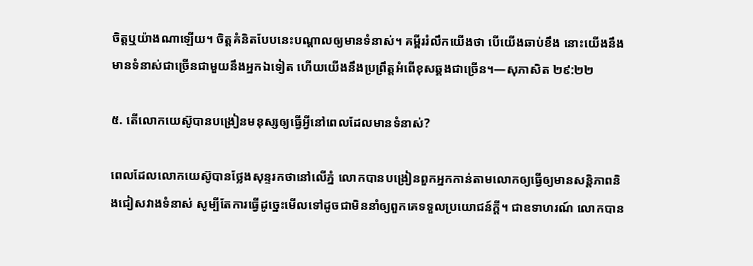ចិត្ដឬយ៉ាងណាឡើយ។ ចិត្ដគំនិតបែបនេះបណ្ដាលឲ្យមានទំនាស់។ គម្ពីររំលឹកយើងថា បើយើងឆាប់ខឹង នោះយើងនឹងមានទំនាស់ជាច្រើនជាមួយនឹងអ្នកឯទៀត ហើយយើងនឹងប្រព្រឹត្ដអំពើខុសឆ្គងជាច្រើន។—សុភាសិត ២៩:២២

៥. តើលោកយេស៊ូបានបង្រៀនមនុស្សឲ្យធ្វើអ្វីនៅពេលដែលមានទំនាស់?

ពេលដែលលោកយេស៊ូបានថ្លែងសុន្ទរកថានៅលើភ្នំ លោកបានបង្រៀនពួកអ្នកកាន់តាមលោកឲ្យធ្វើឲ្យមានសន្ដិភាពនិងជៀសវាងទំនាស់ សូម្បីតែការធ្វើដូច្នេះមើលទៅដូចជាមិននាំឲ្យពួកគេទទួលប្រយោជន៍ក្ដី។ ជាឧទាហរណ៍ លោកបាន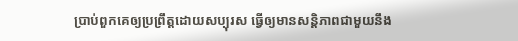ប្រាប់ពួកគេឲ្យប្រព្រឹត្ដដោយសប្បុរស ធ្វើឲ្យមានសន្ដិភាពជាមួយនឹង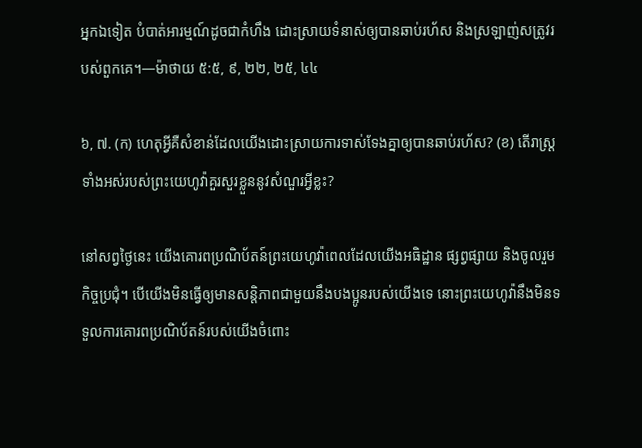អ្នកឯទៀត បំបាត់អារម្មណ៍ដូចជាកំហឹង ដោះស្រាយទំនាស់ឲ្យបានឆាប់រហ័ស និងស្រឡាញ់សត្រូវរបស់ពួកគេ។—ម៉ាថាយ ៥:៥, ៩, ២២, ២៥, ៤៤

៦, ៧. (ក) ហេតុអ្វីគឺសំខាន់ដែលយើងដោះស្រាយការទាស់ទែងគ្នាឲ្យបានឆាប់រហ័ស? (ខ) តើរាស្ដ្រទាំងអស់របស់ព្រះយេហូវ៉ាគួរសួរខ្លួននូវសំណួរអ្វីខ្លះ?

នៅសព្វថ្ងៃនេះ យើងគោរពប្រណិប័តន៍ព្រះយេហូវ៉ាពេលដែលយើងអធិដ្ឋាន ផ្សព្វផ្សាយ និងចូលរួមកិច្ចប្រជុំ។ បើយើងមិនធ្វើឲ្យមានសន្ដិភាពជាមួយនឹងបងប្អូនរបស់យើងទេ នោះព្រះយេហូវ៉ានឹងមិនទទួលការគោរពប្រណិប័តន៍របស់យើងចំពោះ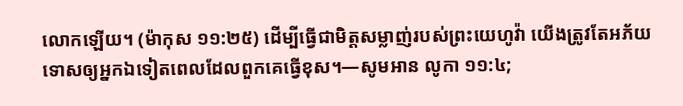លោកឡើយ។ (ម៉ាកុស ១១:២៥) ដើម្បីធ្វើជាមិត្ដសម្លាញ់របស់ព្រះយេហូវ៉ា យើងត្រូវតែអភ័យទោសឲ្យអ្នកឯទៀតពេលដែលពួកគេធ្វើខុស។—សូមអាន លូកា ១១:៤;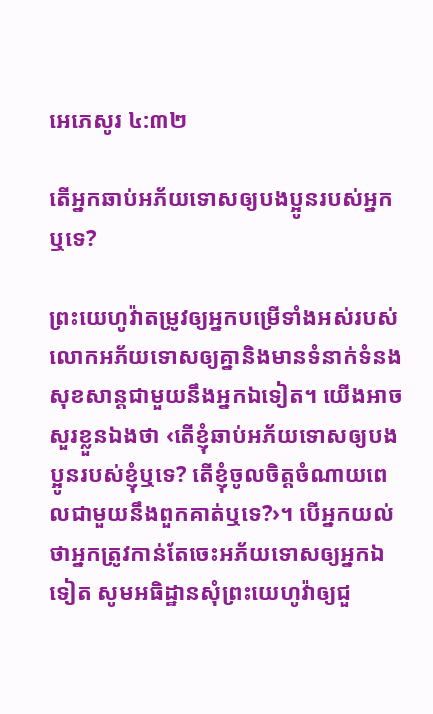អេភេសូរ ៤:៣២

តើអ្នកឆាប់អភ័យទោសឲ្យបងប្អូនរបស់អ្នកឬទេ?

ព្រះយេហូវ៉ាតម្រូវឲ្យអ្នកបម្រើទាំងអស់របស់លោកអភ័យទោសឲ្យគ្នានិងមានទំនាក់ទំនងសុខសាន្ដជាមួយនឹងអ្នកឯទៀត។ យើងអាចសួរខ្លួនឯងថា ‹តើខ្ញុំឆាប់អភ័យទោសឲ្យបងប្អូនរបស់ខ្ញុំឬទេ? តើខ្ញុំចូលចិត្ដចំណាយពេលជាមួយនឹងពួកគាត់ឬទេ?›។ បើអ្នកយល់ថាអ្នកត្រូវកាន់តែចេះអភ័យទោសឲ្យអ្នកឯទៀត សូមអធិដ្ឋានសុំព្រះយេហូវ៉ាឲ្យជួ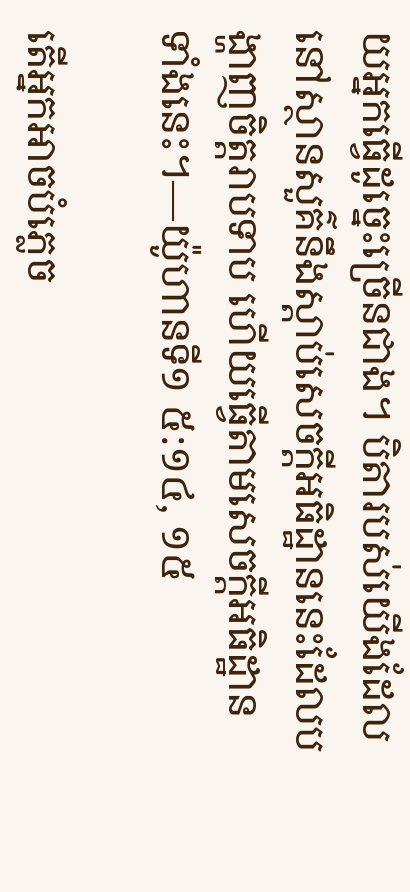យអ្នកធ្វើដូច្នេះច្រើនជាង។ បិតារបស់យើងដែលនៅស្ថានសួគ៌នឹងស្តាប់សេចក្ដីអធិដ្ឋាននេះដែលបង្ហាញចិត្ដរាបទាប ហើយធ្វើតាមសេចក្ដីអធិដ្ឋានទាំងនេះ។—យ៉ូហានទី១ ៥:១៤, ១៥

តើអ្នកអាចបំភ្លេច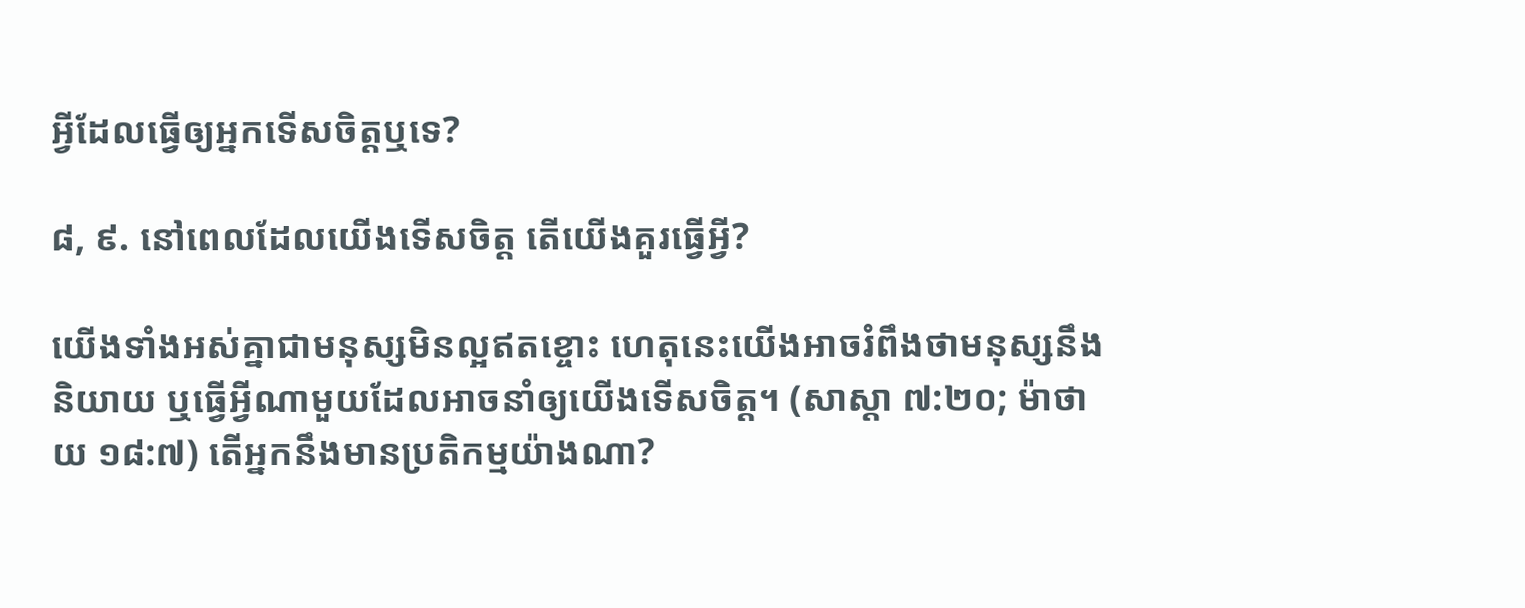អ្វីដែលធ្វើឲ្យអ្នកទើសចិត្ដឬទេ?

៨, ៩. នៅពេលដែលយើងទើសចិត្ដ តើយើងគួរធ្វើអ្វី?

យើងទាំងអស់គ្នាជាមនុស្សមិនល្អឥតខ្ចោះ ហេតុនេះយើងអាចរំពឹងថាមនុស្សនឹងនិយាយ ឬធ្វើអ្វីណាមួយដែលអាចនាំឲ្យយើងទើសចិត្ដ។ (សាស្តា ៧:២០; ម៉ាថាយ ១៨:៧) តើអ្នកនឹងមានប្រតិកម្មយ៉ាងណា?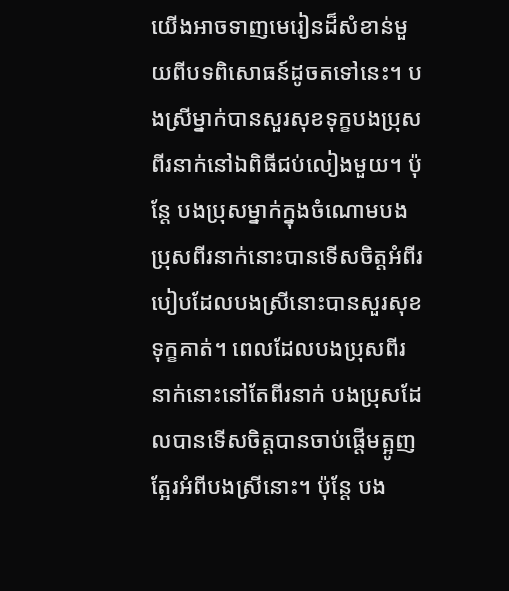យើងអាចទាញមេរៀនដ៏សំខាន់មួយពីបទពិសោធន៍ដូចតទៅនេះ។ បងស្រីម្នាក់បានសួរសុខទុក្ខបងប្រុសពីរនាក់នៅឯពិធីជប់លៀងមួយ។ ប៉ុន្ដែ បងប្រុសម្នាក់ក្នុងចំណោមបងប្រុសពីរនាក់នោះបានទើសចិត្ដអំពីរបៀបដែលបងស្រីនោះបានសួរសុខទុក្ខគាត់។ ពេលដែលបងប្រុសពីរនាក់នោះនៅតែពីរនាក់ បងប្រុសដែលបានទើសចិត្ដបានចាប់ផ្ដើមត្អូញត្អែរអំពីបងស្រីនោះ។ ប៉ុន្ដែ បង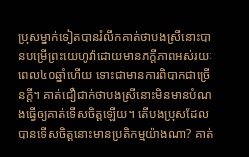ប្រុសម្នាក់ទៀតបានរំលឹកគាត់ថាបងស្រីនោះបានបម្រើព្រះយេហូវ៉ាដោយមានភក្ដីភាពអស់រយៈពេល៤០ឆ្នាំហើយ ទោះជាមានការពិបាកជាច្រើនក្ដី។ គាត់ជឿជាក់ថាបងស្រីនោះមិនមានបំណងធ្វើឲ្យគាត់ទើសចិត្ដឡើយ។ តើបងប្រុសដែលបានទើសចិត្ដនោះមានប្រតិកម្មយ៉ាងណា? គាត់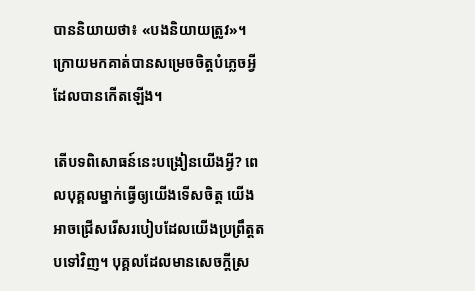បាននិយាយថា៖ «បងនិយាយត្រូវ»។ ក្រោយមកគាត់បានសម្រេចចិត្ដបំភ្លេចអ្វីដែលបានកើតឡើង។

តើបទពិសោធន៍នេះបង្រៀនយើងអ្វី? ពេលបុគ្គលម្នាក់ធ្វើឲ្យយើងទើសចិត្ដ យើងអាចជ្រើសរើសរបៀបដែលយើងប្រព្រឹត្ដតបទៅវិញ។ បុគ្គលដែលមានសេចក្ដីស្រ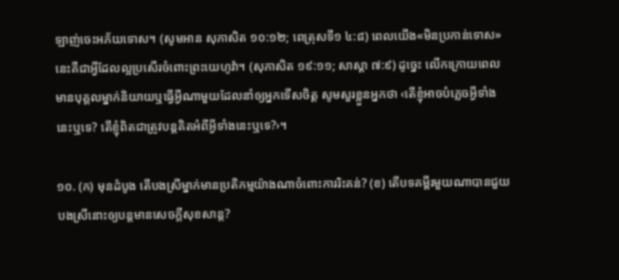ឡាញ់ចេះអភ័យទោស។ (សូមអាន សុភាសិត ១០:១២; ពេត្រុសទី១ ៤:៨) ពេលយើង«មិនប្រកាន់ទោស» នេះគឺជាអ្វីដែលល្អប្រសើរចំពោះព្រះយេហូវ៉ា។ (សុភាសិត ១៩:១១; សាស្តា ៧:៩) ដូច្នេះ លើកក្រោយពេលមានបុគ្គលម្នាក់និយាយឬធ្វើអ្វីណាមួយដែលនាំឲ្យអ្នកទើសចិត្ដ សូមសួរខ្លួនអ្នកថា ‹តើខ្ញុំអាចបំភ្លេចអ្វីទាំងនេះឬទេ? តើខ្ញុំពិតជាត្រូវបន្ដគិតអំពីអ្វីទាំងនេះឬទេ?›។

១០. (ក) មុនដំបូង តើបងស្រីម្នាក់មានប្រតិកម្មយ៉ាងណាចំពោះការរិះគន់? (ខ) តើបទគម្ពីរមួយណាបានជួយបងស្រីនោះឲ្យបន្ដមានសេចក្ដីសុខសាន្ដ?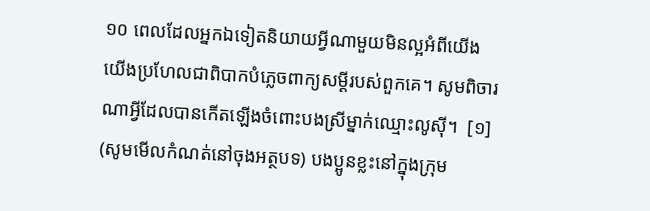១០ ពេលដែលអ្នកឯទៀតនិយាយអ្វីណាមួយមិនល្អអំពីយើង យើងប្រហែលជាពិបាកបំភ្លេចពាក្យសម្ដីរបស់ពួកគេ។ សូមពិចារណាអ្វីដែលបានកើតឡើងចំពោះបងស្រីម្នាក់ឈ្មោះលូស៊ី។  [១] (សូមមើលកំណត់នៅចុងអត្ថបទ) បងប្អូនខ្លះនៅក្នុងក្រុម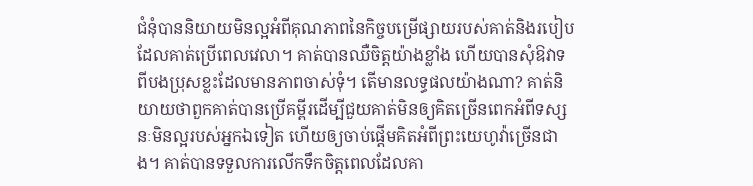ជំនុំបាននិយាយមិនល្អអំពីគុណភាពនៃកិច្ចបម្រើផ្សាយរបស់គាត់និងរបៀបដែលគាត់ប្រើពេលវេលា។ គាត់បានឈឺចិត្ដយ៉ាងខ្លាំង ហើយបានសុំឱវាទពីបងប្រុសខ្លះដែលមានភាពចាស់ទុំ។ តើមានលទ្ធផលយ៉ាងណា? គាត់និយាយថាពួកគាត់បានប្រើគម្ពីរដើម្បីជួយគាត់មិនឲ្យគិតច្រើនពេកអំពីទស្សនៈមិនល្អរបស់អ្នកឯទៀត ហើយឲ្យចាប់ផ្ដើមគិតអំពីព្រះយេហូវ៉ាច្រើនជាង។ គាត់បានទទួលការលើកទឹកចិត្ដពេលដែលគា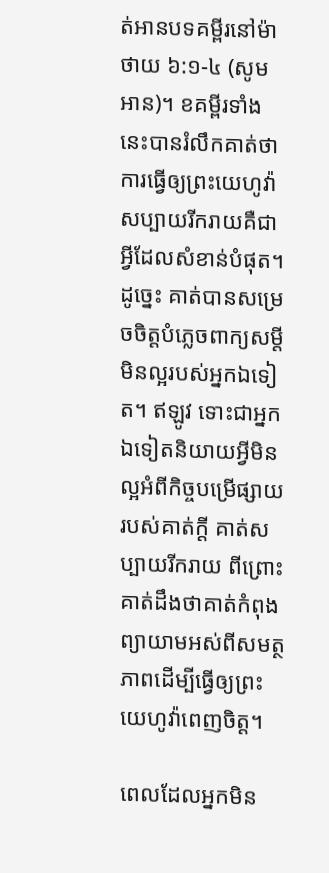ត់អានបទគម្ពីរនៅម៉ាថាយ ៦:១-៤ (សូមអាន)។ ខគម្ពីរទាំងនេះបានរំលឹកគាត់ថា ការធ្វើឲ្យព្រះយេហូវ៉ាសប្បាយរីករាយគឺជាអ្វីដែលសំខាន់បំផុត។ ដូច្នេះ គាត់បានសម្រេចចិត្ដបំភ្លេចពាក្យសម្ដីមិនល្អរបស់អ្នកឯទៀត។ ឥឡូវ ទោះជាអ្នកឯទៀតនិយាយអ្វីមិនល្អអំពីកិច្ចបម្រើផ្សាយរបស់គាត់ក្ដី គាត់សប្បាយរីករាយ ពីព្រោះគាត់ដឹងថាគាត់កំពុងព្យាយាមអស់ពីសមត្ថភាពដើម្បីធ្វើឲ្យព្រះយេហូវ៉ាពេញចិត្ដ។

ពេលដែលអ្នកមិន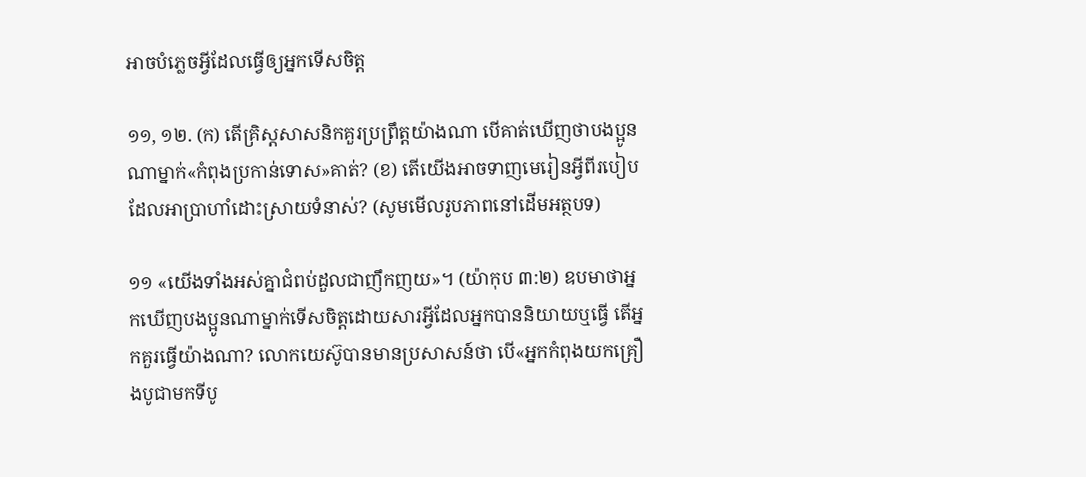អាចបំភ្លេចអ្វីដែលធ្វើឲ្យអ្នកទើសចិត្ដ

១១, ១២. (ក) តើគ្រិស្ដសាសនិកគួរប្រព្រឹត្ដយ៉ាងណា បើគាត់ឃើញថាបងប្អូនណាម្នាក់«កំពុងប្រកាន់ទោស»គាត់? (ខ) តើយើងអាចទាញមេរៀនអ្វីពីរបៀបដែលអាប្រាហាំដោះស្រាយទំនាស់? (សូមមើលរូបភាពនៅដើមអត្ថបទ)

១១ «យើងទាំងអស់គ្នាជំពប់ដួលជាញឹកញយ»។ (យ៉ាកុប ៣:២) ឧបមាថាអ្នកឃើញបងប្អូនណាម្នាក់ទើសចិត្ដដោយសារអ្វីដែលអ្នកបាននិយាយឬធ្វើ តើអ្នកគួរធ្វើយ៉ាងណា? លោកយេស៊ូបានមានប្រសាសន៍ថា បើ«អ្នកកំពុងយកគ្រឿងបូជាមកទីបូ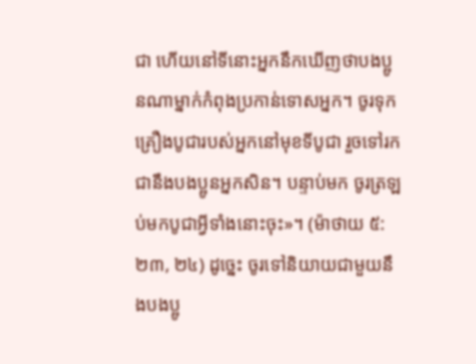ជា ហើយនៅទីនោះអ្នកនឹកឃើញថាបងប្អូនណាម្នាក់កំពុងប្រកាន់ទោសអ្នក។ ចូរទុកគ្រឿងបូជារបស់អ្នកនៅមុខទីបូជា រួចទៅរកជានឹងបងប្អូនអ្នកសិន។ បន្ទាប់មក ចូរត្រឡប់មកបូជាអ្វីទាំងនោះចុះ»។ (ម៉ាថាយ ៥:២៣, ២៤) ដូច្នេះ ចូរទៅនិយាយជាមួយនឹងបងប្អូ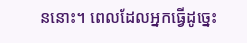ននោះ។ ពេលដែលអ្នកធ្វើដូច្នេះ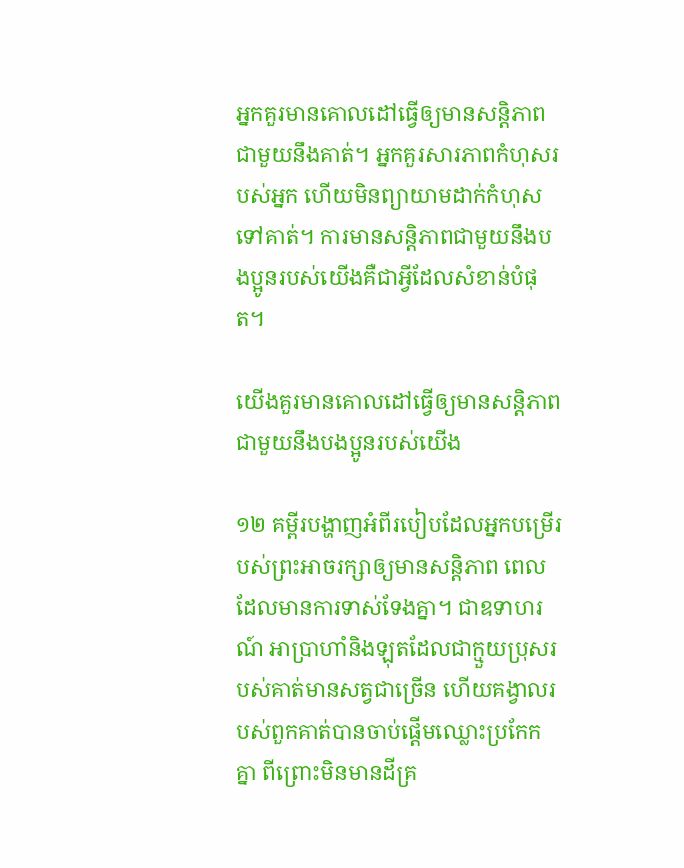អ្នកគួរមានគោលដៅធ្វើឲ្យមានសន្ដិភាពជាមួយនឹងគាត់។ អ្នកគួរសារភាពកំហុសរបស់អ្នក ហើយមិនព្យាយាមដាក់កំហុសទៅគាត់។ ការមានសន្ដិភាពជាមួយនឹងបងប្អូនរបស់យើងគឺជាអ្វីដែលសំខាន់បំផុត។

យើងគួរមានគោលដៅធ្វើឲ្យមានសន្ដិភាពជាមួយនឹងបងប្អូនរបស់យើង

១២ គម្ពីរបង្ហាញអំពីរបៀបដែលអ្នកបម្រើរបស់ព្រះអាចរក្សាឲ្យមានសន្ដិភាព ពេលដែលមានការទាស់ទែងគ្នា។ ជាឧទាហរណ៍ អាប្រាហាំនិងឡុតដែលជាក្មួយប្រុសរបស់គាត់មានសត្វជាច្រើន ហើយគង្វាលរបស់ពួកគាត់បានចាប់ផ្ដើមឈ្លោះប្រកែកគ្នា ពីព្រោះមិនមានដីគ្រ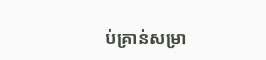ប់គ្រាន់សម្រា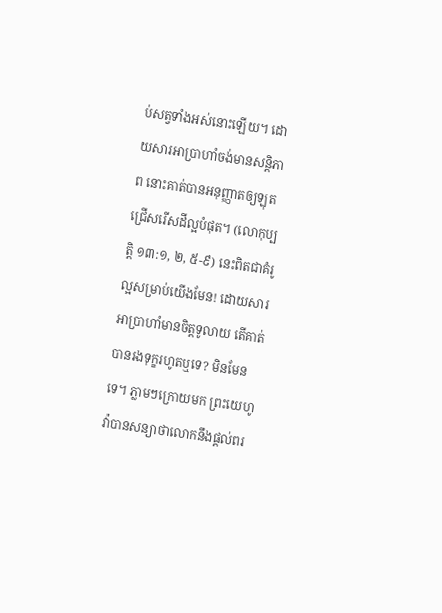ប់សត្វទាំងអស់នោះឡើយ។ ដោយសារអាប្រាហាំចង់មានសន្ដិភាព នោះគាត់បានអនុញ្ញាតឲ្យឡុតជ្រើសរើសដីល្អបំផុត។ (លោកុប្បត្ដិ ១៣:១, ២, ៥-៩) នេះពិតជាគំរូល្អសម្រាប់យើងមែន! ដោយសារអាប្រាហាំមានចិត្ដទូលាយ តើគាត់បានរងទុក្ខរហូតឬទេ? មិនមែនទេ។ ភ្លាមៗក្រោយមក ព្រះយេហូវ៉ាបានសន្យាថាលោកនឹងផ្ដល់ពរ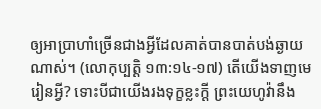ឲ្យអាប្រាហាំច្រើនជាងអ្វីដែលគាត់បានបាត់បង់ឆ្ងាយណាស់។ (លោកុប្បត្ដិ ១៣:១៤-១៧) តើយើងទាញមេរៀនអ្វី? ទោះបីជាយើងរងទុក្ខខ្លះក្ដី ព្រះយេហូវ៉ានឹង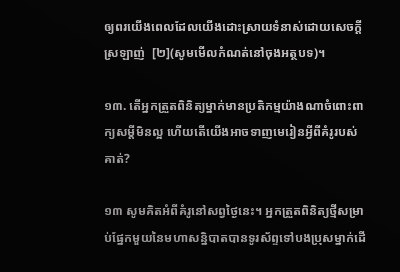ឲ្យពរយើងពេលដែលយើងដោះស្រាយទំនាស់ដោយសេចក្ដីស្រឡាញ់  [២](សូមមើលកំណត់នៅចុងអត្ថបទ)។

១៣. តើអ្នកត្រួតពិនិត្យម្នាក់មានប្រតិកម្មយ៉ាងណាចំពោះពាក្យសម្ដីមិនល្អ ហើយតើយើងអាចទាញមេរៀនអ្វីពីគំរូរបស់គាត់?

១៣ សូមគិតអំពីគំរូនៅសព្វថ្ងៃនេះ។ អ្នកត្រួតពិនិត្យថ្មីសម្រាប់ផ្នែកមួយនៃមហាសន្និបាតបានទូរស័ព្ទទៅបងប្រុសម្នាក់ដើ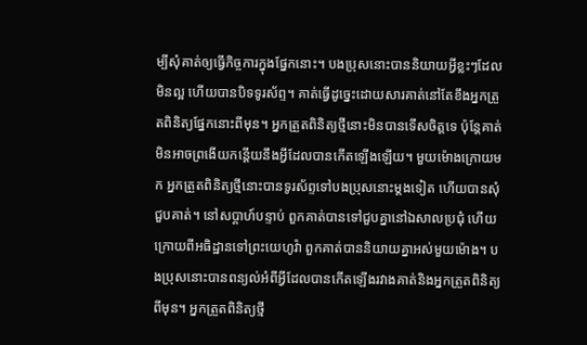ម្បីសុំគាត់ឲ្យធ្វើកិច្ចការក្នុងផ្នែកនោះ។ បងប្រុសនោះបាននិយាយអ្វីខ្លះៗដែលមិនល្អ ហើយបានបិទទូរស័ព្ទ។ គាត់ធ្វើដូច្នេះដោយសារគាត់នៅតែខឹងអ្នកត្រួតពិនិត្យផ្នែកនោះពីមុន។ អ្នកត្រួតពិនិត្យថ្មីនោះមិនបានទើសចិត្ដទេ ប៉ុន្ដែគាត់មិនអាចព្រងើយកន្ដើយនឹងអ្វីដែលបានកើតឡើងឡើយ។ មួយម៉ោងក្រោយមក អ្នកត្រួតពិនិត្យថ្មីនោះបានទូរស័ព្ទទៅបងប្រុសនោះម្ដងទៀត ហើយបានសុំជួបគាត់។ នៅសប្ដាហ៍បន្ទាប់ ពួកគាត់បានទៅជួបគ្នានៅឯសាលប្រជុំ ហើយក្រោយពីអធិដ្ឋានទៅព្រះយេហូវ៉ា ពួកគាត់បាននិយាយគ្នាអស់មួយម៉ោង។ បងប្រុសនោះបានពន្យល់អំពីអ្វីដែលបានកើតឡើងរវាងគាត់និងអ្នកត្រួតពិនិត្យពីមុន។ អ្នកត្រួតពិនិត្យថ្មី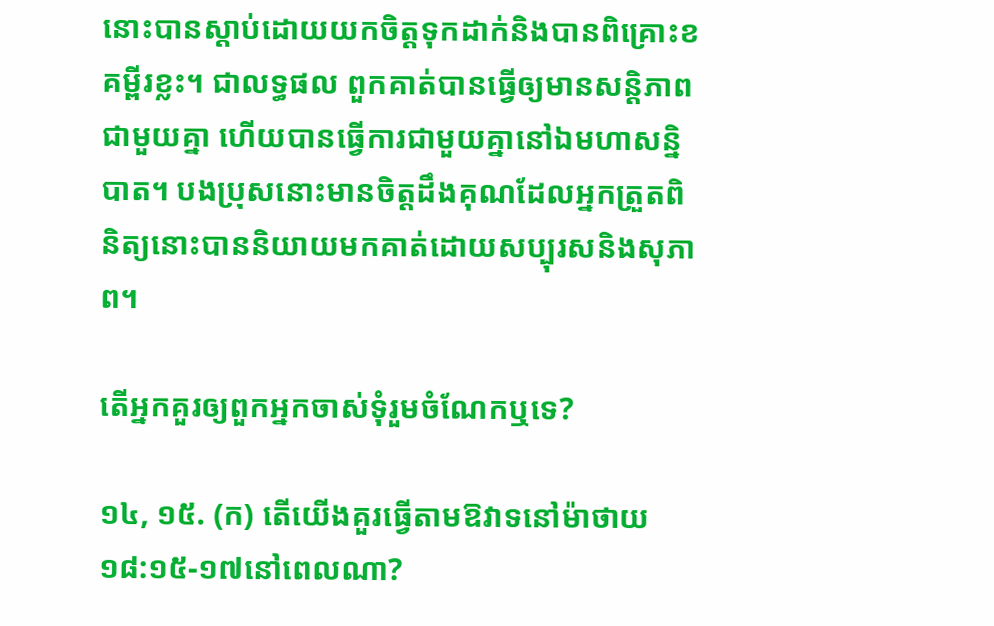នោះបានស្តាប់ដោយយកចិត្ដទុកដាក់និងបានពិគ្រោះខគម្ពីរខ្លះ។ ជាលទ្ធផល ពួកគាត់បានធ្វើឲ្យមានសន្ដិភាពជាមួយគ្នា ហើយបានធ្វើការជាមួយគ្នានៅឯមហាសន្និបាត។ បងប្រុសនោះមានចិត្ដដឹងគុណដែលអ្នកត្រួតពិនិត្យនោះបាននិយាយមកគាត់ដោយសប្បុរសនិងសុភាព។

តើអ្នកគួរឲ្យពួកអ្នកចាស់ទុំរួមចំណែកឬទេ?

១៤, ១៥. (ក) តើយើងគួរធ្វើតាមឱវាទនៅម៉ាថាយ ១៨:១៥-១៧នៅពេលណា?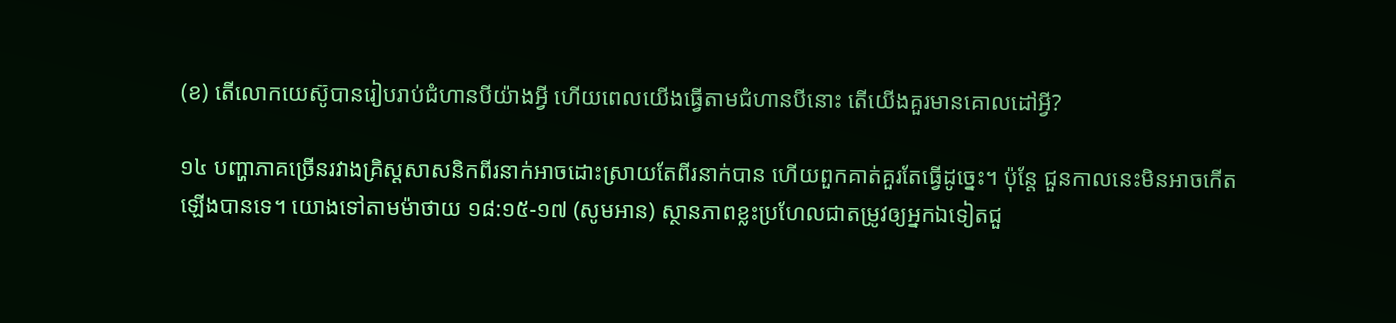(ខ) តើលោកយេស៊ូបានរៀបរាប់ជំហានបីយ៉ាងអ្វី ហើយពេលយើងធ្វើតាមជំហានបីនោះ តើយើងគួរមានគោលដៅអ្វី?

១៤ បញ្ហាភាគច្រើនរវាងគ្រិស្ដសាសនិកពីរនាក់អាចដោះស្រាយតែពីរនាក់បាន ហើយពួកគាត់គួរតែធ្វើដូច្នេះ។ ប៉ុន្ដែ ជួនកាលនេះមិនអាចកើតឡើងបានទេ។ យោងទៅតាមម៉ាថាយ ១៨:១៥-១៧ (សូមអាន) ស្ថានភាពខ្លះប្រហែលជាតម្រូវឲ្យអ្នកឯទៀតជួ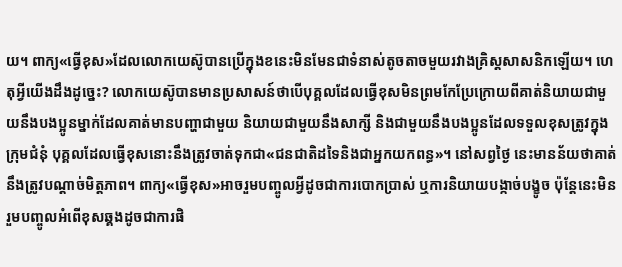យ។ ពាក្យ«ធ្វើខុស»ដែលលោកយេស៊ូបានប្រើក្នុងខនេះមិនមែនជាទំនាស់តូចតាចមួយរវាងគ្រិស្ដសាសនិកឡើយ។ ហេតុអ្វីយើងដឹងដូច្នេះ? លោកយេស៊ូបានមានប្រសាសន៍ថាបើបុគ្គលដែលធ្វើខុសមិនព្រមកែប្រែក្រោយពីគាត់និយាយជាមួយនឹងបងប្អូនម្នាក់ដែលគាត់មានបញ្ហាជាមួយ និយាយជាមួយនឹងសាក្សី និងជាមួយនឹងបងប្អូនដែលទទួលខុសត្រូវក្នុងក្រុមជំនុំ បុគ្គលដែលធ្វើខុសនោះនឹងត្រូវចាត់ទុកជា«ជនជាតិដទៃនិងជាអ្នកយកពន្ធ»។ នៅសព្វថ្ងៃ នេះមានន័យថាគាត់នឹងត្រូវបណ្ដាច់មិត្ដភាព។ ពាក្យ«ធ្វើខុស»អាចរួមបញ្ចូលអ្វីដូចជាការបោកប្រាស់ ឬការនិយាយបង្កាច់បង្ខូច ប៉ុន្ដែនេះមិនរួមបញ្ចូលអំពើខុសឆ្គងដូចជាការផិ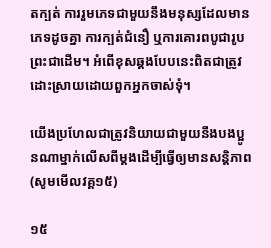តក្បត់ ការរួមភេទជាមួយនឹងមនុស្សដែលមានភេទដូចគ្នា ការក្បត់ជំនឿ ឬការគោរពបូជារូបព្រះជាដើម។ អំពើខុសឆ្គងបែបនេះពិតជាត្រូវដោះស្រាយដោយពួកអ្នកចាស់ទុំ។

យើងប្រហែលជាត្រូវនិយាយជាមួយនឹងបងប្អូនណាម្នាក់លើសពីម្ដងដើម្បីធ្វើឲ្យមានសន្ដិភាព (សូមមើលវគ្គ១៥)

១៥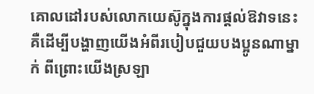គោលដៅរបស់លោកយេស៊ូក្នុងការផ្ដល់ឱវាទនេះគឺដើម្បីបង្ហាញយើងអំពីរបៀបជួយបងប្អូនណាម្នាក់ ពីព្រោះយើងស្រឡា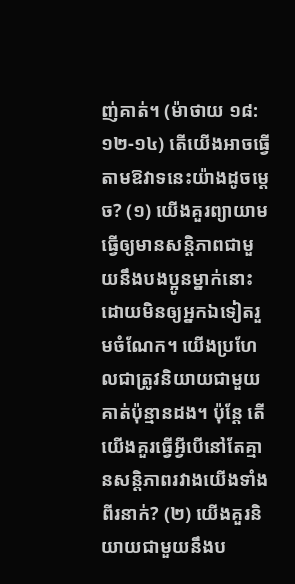ញ់គាត់។ (ម៉ាថាយ ១៨:១២-១៤) តើយើងអាចធ្វើតាមឱវាទនេះយ៉ាងដូចម្ដេច? (១) យើងគួរព្យាយាមធ្វើឲ្យមានសន្ដិភាពជាមួយនឹងបងប្អូនម្នាក់នោះដោយមិនឲ្យអ្នកឯទៀតរួមចំណែក។ យើងប្រហែលជាត្រូវនិយាយជាមួយគាត់ប៉ុន្មានដង។ ប៉ុន្ដែ តើយើងគួរធ្វើអ្វីបើនៅតែគ្មានសន្ដិភាពរវាងយើងទាំងពីរនាក់? (២) យើងគួរនិយាយជាមួយនឹងប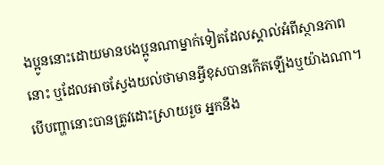ងប្អូននោះដោយមានបងប្អូនណាម្នាក់ទៀតដែលស្គាល់អំពីស្ថានភាពនោះ ឬដែលអាចស្វែងយល់ថាមានអ្វីខុសបានកើតឡើងឬយ៉ាងណា។ បើបញ្ហានោះបានត្រូវដោះស្រាយរួច អ្នកនឹង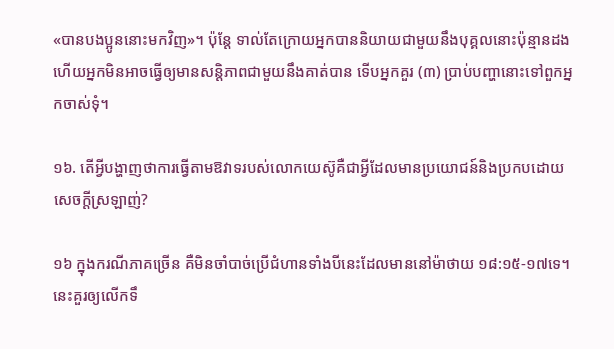«បានបងប្អូននោះមកវិញ»។ ប៉ុន្ដែ ទាល់តែក្រោយអ្នកបាននិយាយជាមួយនឹងបុគ្គលនោះប៉ុន្មានដង ហើយអ្នកមិនអាចធ្វើឲ្យមានសន្ដិភាពជាមួយនឹងគាត់បាន ទើបអ្នកគួរ (៣) ប្រាប់បញ្ហានោះទៅពួកអ្នកចាស់ទុំ។

១៦. តើអ្វីបង្ហាញថាការធ្វើតាមឱវាទរបស់លោកយេស៊ូគឺជាអ្វីដែលមានប្រយោជន៍និងប្រកបដោយសេចក្ដីស្រឡាញ់?

១៦ ក្នុងករណីភាគច្រើន គឺមិនចាំបាច់ប្រើជំហានទាំងបីនេះដែលមាននៅម៉ាថាយ ១៨:១៥-១៧ទេ។ នេះគួរឲ្យលើកទឹ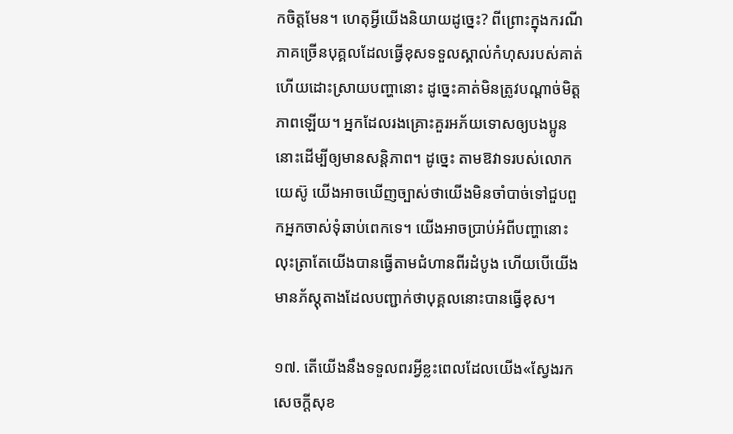កចិត្ដមែន។ ហេតុអ្វីយើងនិយាយដូច្នេះ? ពីព្រោះក្នុងករណីភាគច្រើនបុគ្គលដែលធ្វើខុសទទួលស្គាល់កំហុសរបស់គាត់ ហើយដោះស្រាយបញ្ហានោះ ដូច្នេះគាត់មិនត្រូវបណ្ដាច់មិត្ដភាពឡើយ។ អ្នកដែលរងគ្រោះគួរអភ័យទោសឲ្យបងប្អូននោះដើម្បីឲ្យមានសន្ដិភាព។ ដូច្នេះ តាមឱវាទរបស់លោកយេស៊ូ យើងអាចឃើញច្បាស់ថាយើងមិនចាំបាច់ទៅជួបពួកអ្នកចាស់ទុំឆាប់ពេកទេ។ យើងអាចប្រាប់អំពីបញ្ហានោះ លុះត្រាតែយើងបានធ្វើតាមជំហានពីរដំបូង ហើយបើយើងមានភ័ស្ដុតាងដែលបញ្ជាក់ថាបុគ្គលនោះបានធ្វើខុស។

១៧. តើយើងនឹងទទួលពរអ្វីខ្លះពេលដែលយើង«ស្វែងរកសេចក្ដីសុខ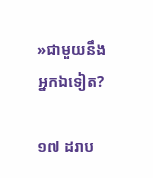»ជាមួយនឹងអ្នកឯទៀត?

១៧ ដរាប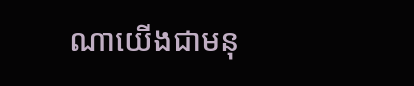ណាយើងជាមនុ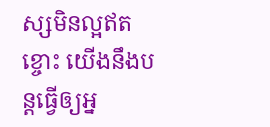ស្សមិនល្អឥតខ្ចោះ យើងនឹងបន្ដធ្វើឲ្យអ្ន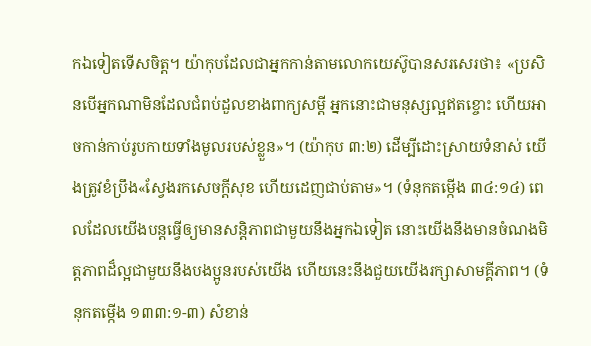កឯទៀតទើសចិត្ដ។ យ៉ាកុបដែលជាអ្នកកាន់តាមលោកយេស៊ូបានសរសេរថា៖ «ប្រសិនបើអ្នកណាមិនដែលជំពប់ដួលខាងពាក្យសម្ដី អ្នកនោះជាមនុស្សល្អឥតខ្ចោះ ហើយអាចកាន់កាប់រូបកាយទាំងមូលរបស់ខ្លួន»។ (យ៉ាកុប ៣:២) ដើម្បីដោះស្រាយទំនាស់ យើងត្រូវខំប្រឹង«ស្វែងរកសេចក្ដីសុខ ហើយដេញជាប់តាម»។ (ទំនុកតម្កើង ៣៤:១៤) ពេលដែលយើងបន្ដធ្វើឲ្យមានសន្ដិភាពជាមួយនឹងអ្នកឯទៀត នោះយើងនឹងមានចំណងមិត្ដភាពដ៏ល្អជាមួយនឹងបងប្អូនរបស់យើង ហើយនេះនឹងជួយយើងរក្សាសាមគ្គីភាព។ (ទំនុកតម្កើង ១៣៣:១-៣) សំខាន់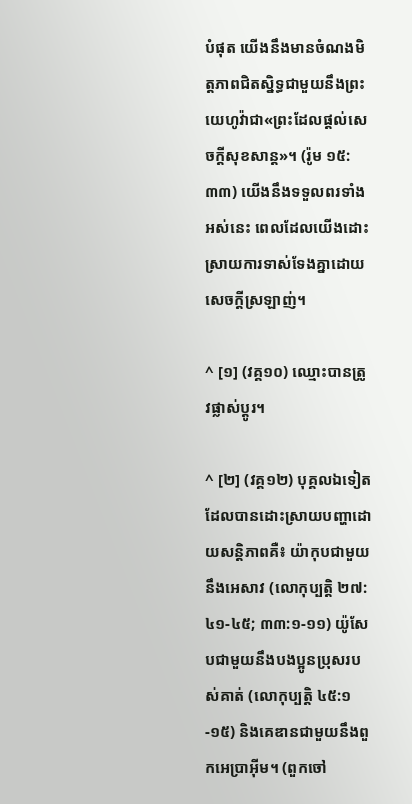បំផុត យើងនឹងមានចំណងមិត្ដភាពជិតស្និទ្ធជាមួយនឹងព្រះយេហូវ៉ាជា«ព្រះដែលផ្ដល់សេចក្ដីសុខសាន្ដ»។ (រ៉ូម ១៥:៣៣) យើងនឹងទទួលពរទាំងអស់នេះ ពេលដែលយើងដោះស្រាយការទាស់ទែងគ្នាដោយសេចក្ដីស្រឡាញ់។

^ [១] (វគ្គ១០) ឈ្មោះបានត្រូវផ្លាស់ប្ដូរ។

^ [២] (វគ្គ១២) បុគ្គលឯទៀតដែលបានដោះស្រាយបញ្ហាដោយសន្ដិភាពគឺ៖ យ៉ាកុបជាមួយនឹងអេសាវ (លោកុប្បត្ដិ ២៧:៤១-៤៥; ៣៣:១-១១) យ៉ូសែបជាមួយនឹងបងប្អូនប្រុសរបស់គាត់ (លោកុប្បត្ដិ ៤៥:១-១៥) និងគេឌានជាមួយនឹងពួកអេប្រាអ៊ីម។ (ពួកចៅ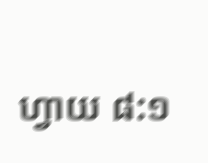ហ្វាយ ៨:១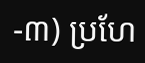-៣) ប្រហែ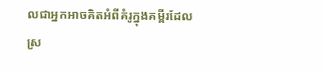លជាអ្នកអាចគិតអំពីគំរូក្នុងគម្ពីរដែលស្រ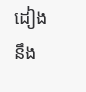ដៀងនឹង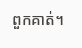ពួកគាត់។